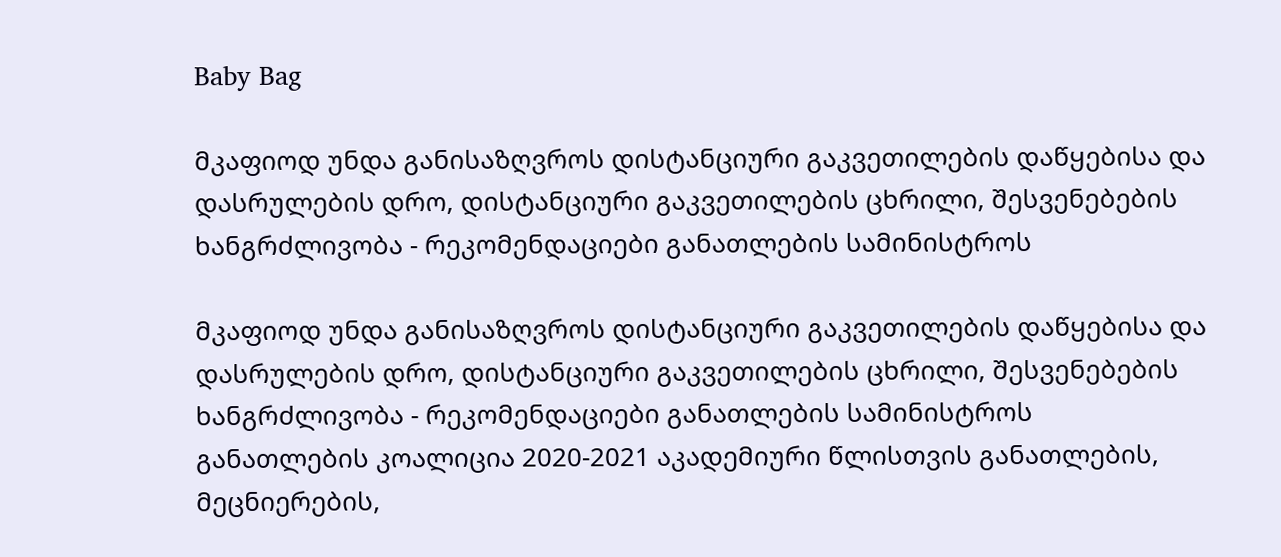Baby Bag

მკაფიოდ უნდა განისაზღვროს დისტანციური გაკვეთილების დაწყებისა და დასრულების დრო, დისტანციური გაკვეთილების ცხრილი, შესვენებების ხანგრძლივობა - რეკომენდაციები განათლების სამინისტროს

მკაფიოდ უნდა განისაზღვროს დისტანციური გაკვეთილების დაწყებისა და დასრულების დრო, დისტანციური გაკვეთილების ცხრილი, შესვენებების ხანგრძლივობა - რეკომენდაციები განათლების სამინისტროს
განათლების კოალიცია 2020-2021 აკადემიური წლისთვის განათლების, მეცნიერების,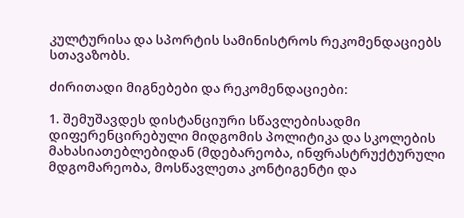კულტურისა და სპორტის სამინისტროს რეკომენდაციებს სთავაზობს.

ძირითადი მიგნებები და რეკომენდაციები:

1. შემუშავდეს დისტანციური სწავლებისადმი დიფერენცირებული მიდგომის პოლიტიკა და სკოლების მახასიათებლებიდან (მდებარეობა, ინფრასტრუქტურული მდგომარეობა, მოსწავლეთა კონტიგენტი და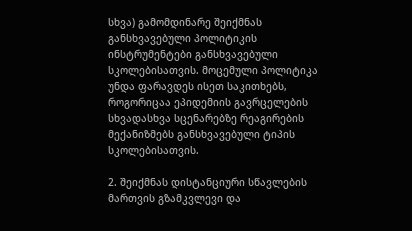სხვა) გამომდინარე შეიქმნას განსხვავებული პოლიტიკის ინსტრუმენტები განსხვავებული სკოლებისათვის. მოცემული პოლიტიკა უნდა ფარავდეს ისეთ საკითხებს, როგორიცაა ეპიდემიის გავრცელების სხვადასხვა სცენარებზე რეაგირების მექანიზმებს განსხვავებული ტიპის სკოლებისათვის.

2. შეიქმნას დისტანციური სწავლების მართვის გზამკვლევი და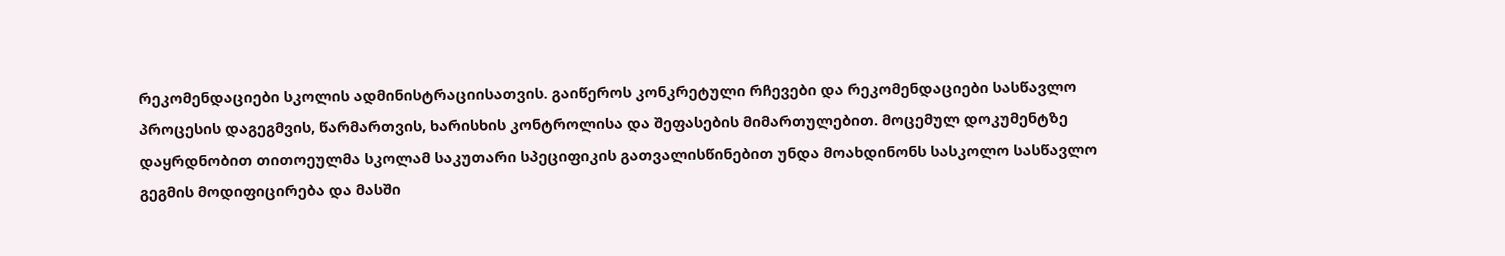რეკომენდაციები სკოლის ადმინისტრაციისათვის. გაიწეროს კონკრეტული რჩევები და რეკომენდაციები სასწავლო პროცესის დაგეგმვის, წარმართვის, ხარისხის კონტროლისა და შეფასების მიმართულებით. მოცემულ დოკუმენტზე დაყრდნობით თითოეულმა სკოლამ საკუთარი სპეციფიკის გათვალისწინებით უნდა მოახდინონს სასკოლო სასწავლო გეგმის მოდიფიცირება და მასში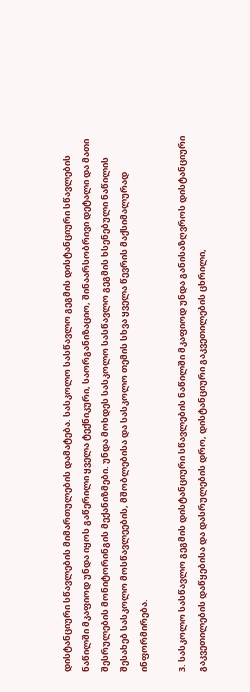დისტანციური სწავლების მიმართულების დამატება. სასკოლო სასწავლო გეგმის დისტანციური სწავლების ნაწილში მკაფიოდ უნდა იყოს გაწერილი ყველა ტექნიკური, საორგანიზაციო, შინაარსობრივი დეტალი და მათი შესრულების მონიტორინგის მექანიზმები. უნდა მოხდეს სასკოლო სასწავლო გეგმის ხსენებული ნაწილის შესახებ სასკოლო მოსწავლეების, მშობლებისა და სასკოლო თემის სხვა ყველა წევრის მაქსიმალურად ინფორმირება.

3. სასკოლო სასწავლო გეგმის დისტანციური სწავლების ნაწილში მკაფიოდ უნდა განისაზღვროს დისტანციური გაკვეთილების დაწყებისა და დასრულების დრო, დისტანციური გაკვეთილების ცხრილი,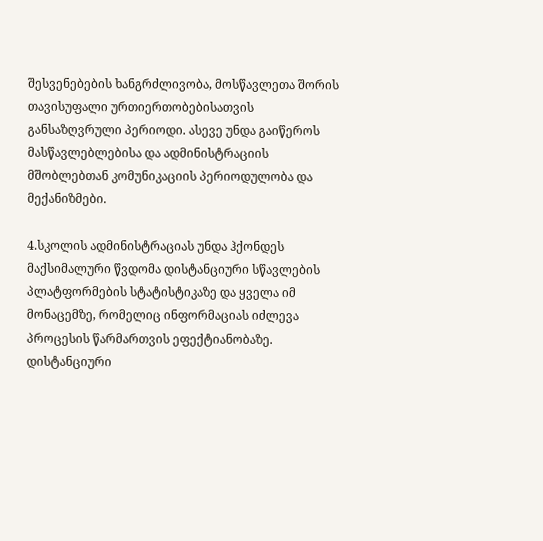შესვენებების ხანგრძლივობა, მოსწავლეთა შორის თავისუფალი ურთიერთობებისათვის განსაზღვრული პერიოდი. ასევე უნდა გაიწეროს მასწავლებლებისა და ადმინისტრაციის მშობლებთან კომუნიკაციის პერიოდულობა და მექანიზმები.

4.სკოლის ადმინისტრაციას უნდა ჰქონდეს მაქსიმალური წვდომა დისტანციური სწავლების პლატფორმების სტატისტიკაზე და ყველა იმ მონაცემზე, რომელიც ინფორმაციას იძლევა პროცესის წარმართვის ეფექტიანობაზე. დისტანციური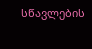სწავლების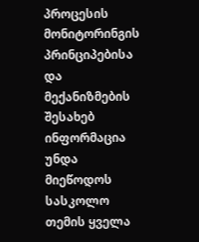პროცესის მონიტორინგის პრინციპებისა და მექანიზმების შესახებ ინფორმაცია უნდა მიეწოდოს სასკოლო თემის ყველა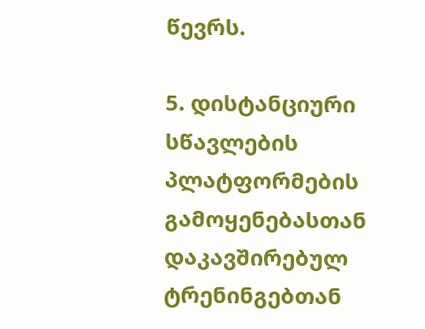წევრს.

5. დისტანციური სწავლების პლატფორმების გამოყენებასთან დაკავშირებულ ტრენინგებთან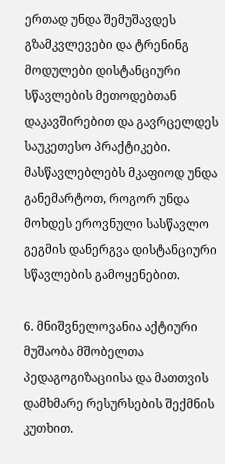ერთად უნდა შემუშავდეს გზამკვლევები და ტრენინგ მოდულები დისტანციური სწავლების მეთოდებთან დაკავშირებით და გავრცელდეს საუკეთესო პრაქტიკები. მასწავლებლებს მკაფიოდ უნდა განემარტოთ, როგორ უნდა მოხდეს ეროვნული სასწავლო გეგმის დანერგვა დისტანციური სწავლების გამოყენებით.

6. მნიშვნელოვანია აქტიური მუშაობა მშობელთა პედაგოგიზაციისა და მათთვის დამხმარე რესურსების შექმნის კუთხით.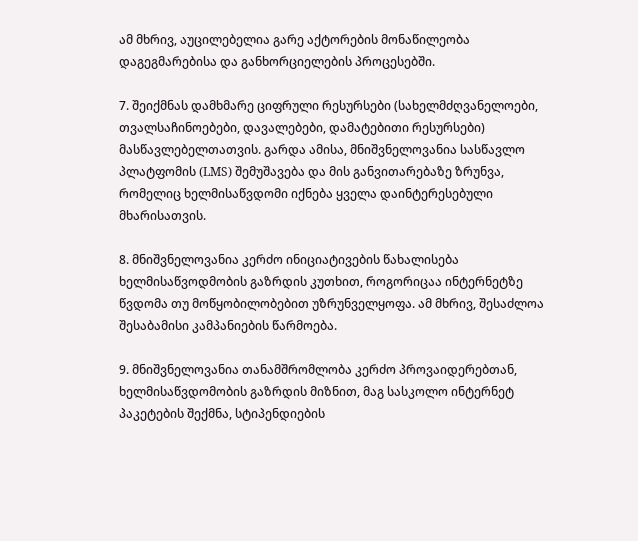ამ მხრივ, აუცილებელია გარე აქტორების მონაწილეობა დაგეგმარებისა და განხორციელების პროცესებში.

7. შეიქმნას დამხმარე ციფრული რესურსები (სახელმძღვანელოები, თვალსაჩინოებები, დავალებები, დამატებითი რესურსები) მასწავლებელთათვის. გარდა ამისა, მნიშვნელოვანია სასწავლო პლატფომის (LMS) შემუშავება და მის განვითარებაზე ზრუნვა, რომელიც ხელმისაწვდომი იქნება ყველა დაინტერესებული მხარისათვის.

8. მნიშვნელოვანია კერძო ინიციატივების წახალისება ხელმისაწვოდმობის გაზრდის კუთხით, როგორიცაა ინტერნეტზე წვდომა თუ მოწყობილობებით უზრუნველყოფა. ამ მხრივ, შესაძლოა შესაბამისი კამპანიების წარმოება.

9. მნიშვნელოვანია თანამშრომლობა კერძო პროვაიდერებთან, ხელმისაწვდომობის გაზრდის მიზნით, მაგ სასკოლო ინტერნეტ პაკეტების შექმნა, სტიპენდიების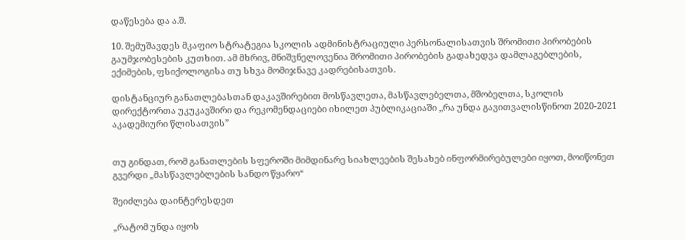დაწესება და ა.შ.

10. შემუშავდეს მკაფიო სტრატეგია სკოლის ადმინისტრაციული პერსონალისათვის შრომითი პირობების გაუმჯობესების კუთხით. ამ მხრივ, მნიშვნელოვენია შრომითი პირობების გადახედვა დამლაგებლების, ექიმების, ფსიქოლოგისა თუ სხვა მომიჯნავე კადრებისათვის.

დისტანციურ განათლებასთან დაკავშირებით მოსწავლეთა, მასწავლებელთა, მშობელთა, სკოლის დირექტორთა უკუკავშირი და რეკომენდაციები იხილეთ პუბლიკაციაში ,,რა უნდა გავითვალისწინოთ 2020-2021 აკადემიური წლისათვის”


თუ გინდათ, რომ განათლების სფეროში მიმდინარე სიახლეების შესახებ ინფორმირებულები იყოთ, მოიწონეთ გვერდი „მასწავლებლების სანდო წყარო“

შეიძლება დაინტერესდეთ

„რატომ უნდა იყოს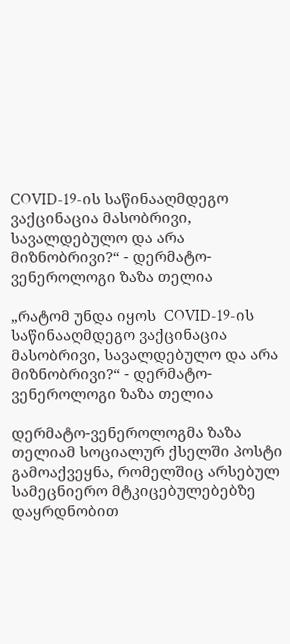COVID-19-ის საწინააღმდეგო ვაქცინაცია მასობრივი, სავალდებულო და არა მიზნობრივი?“ - დერმატო-ვენეროლოგი ზაზა თელია

„რატომ უნდა იყოს  COVID-19-ის  საწინააღმდეგო ვაქცინაცია მასობრივი, სავალდებულო და არა მიზნობრივი?“ - დერმატო-ვენეროლოგი ზაზა თელია

დერმატო-ვენეროლოგმა ზაზა თელიამ სოციალურ ქსელში პოსტი გამოაქვეყნა, რომელშიც არსებულ სამეცნიერო მტკიცებულებებზე დაყრდნობით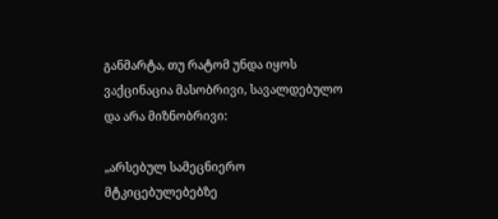განმარტა, თუ რატომ უნდა იყოს ვაქცინაცია მასობრივი, სავალდებულო და არა მიზნობრივი:

„არსებულ სამეცნიერო მტკიცებულებებზე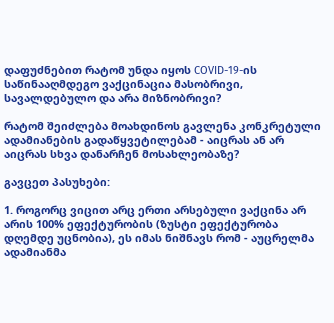დაფუძნებით რატომ უნდა იყოს COVID-19-ის საწინააღმდეგო ვაქცინაცია მასობრივი, სავალდებულო და არა მიზნობრივი?

რატომ შეიძლება მოახდინოს გავლენა კონკრეტული ადამიანების გადაწყვეტილებამ - აიცრას ან არ აიცრას სხვა დანარჩენ მოსახლეობაზე?

გავცეთ პასუხები:

1. როგორც ვიცით არც ერთი არსებული ვაქცინა არ არის 100% ეფექტურობის (ზუსტი ეფექტურობა დღემდე უცნობია), ეს იმას ნიშნავს რომ - აუცრელმა ადამიანმა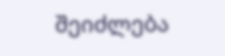შეიძლება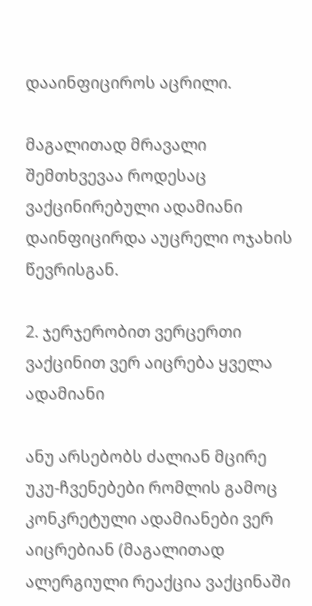დააინფიციროს აცრილი.

მაგალითად მრავალი შემთხვევაა როდესაც ვაქცინირებული ადამიანი დაინფიცირდა აუცრელი ოჯახის წევრისგან.

2. ჯერჯერობით ვერცერთი ვაქცინით ვერ აიცრება ყველა ადამიანი

ანუ არსებობს ძალიან მცირე უკუ-ჩვენებები რომლის გამოც კონკრეტული ადამიანები ვერ აიცრებიან (მაგალითად ალერგიული რეაქცია ვაქცინაში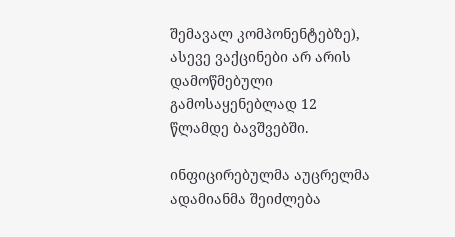შემავალ კომპონენტებზე), ასევე ვაქცინები არ არის დამოწმებული გამოსაყენებლად 12 წლამდე ბავშვებში.

ინფიცირებულმა აუცრელმა ადამიანმა შეიძლება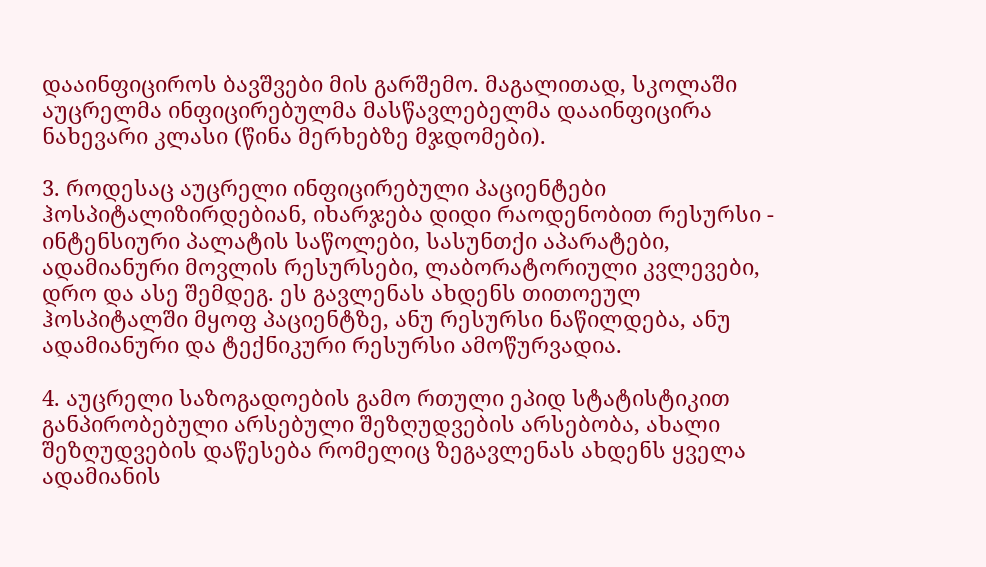დააინფიციროს ბავშვები მის გარშემო. მაგალითად, სკოლაში აუცრელმა ინფიცირებულმა მასწავლებელმა დააინფიცირა ნახევარი კლასი (წინა მერხებზე მჯდომები).

3. როდესაც აუცრელი ინფიცირებული პაციენტები ჰოსპიტალიზირდებიან, იხარჯება დიდი რაოდენობით რესურსი - ინტენსიური პალატის საწოლები, სასუნთქი აპარატები, ადამიანური მოვლის რესურსები, ლაბორატორიული კვლევები, დრო და ასე შემდეგ. ეს გავლენას ახდენს თითოეულ ჰოსპიტალში მყოფ პაციენტზე, ანუ რესურსი ნაწილდება, ანუ ადამიანური და ტექნიკური რესურსი ამოწურვადია.

4. აუცრელი საზოგადოების გამო რთული ეპიდ სტატისტიკით განპირობებული არსებული შეზღუდვების არსებობა, ახალი შეზღუდვების დაწესება რომელიც ზეგავლენას ახდენს ყველა ადამიანის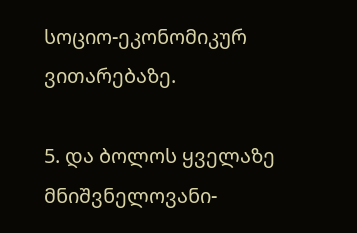სოციო-ეკონომიკურ ვითარებაზე.

5. და ბოლოს ყველაზე მნიშვნელოვანი-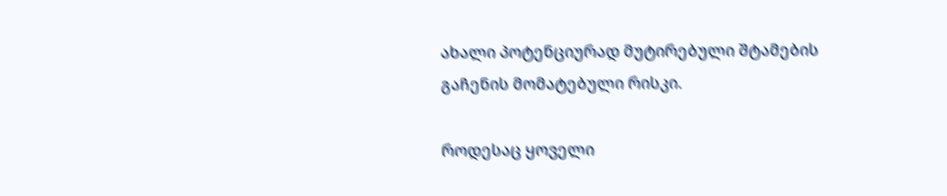ახალი პოტენციურად მუტირებული შტამების გაჩენის მომატებული რისკი.

როდესაც ყოველი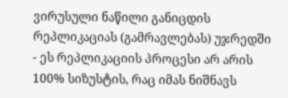ვირუსული ნაწილი განიცდის რეპლიკაციას (გამრავლებას) უჯრედში - ეს რეპლიკაციის პროცესი არ არის 100% სიზუსტის, რაც იმას ნიშნავს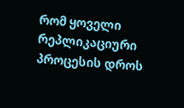რომ ყოველი რეპლიკაციური პროცესის დროს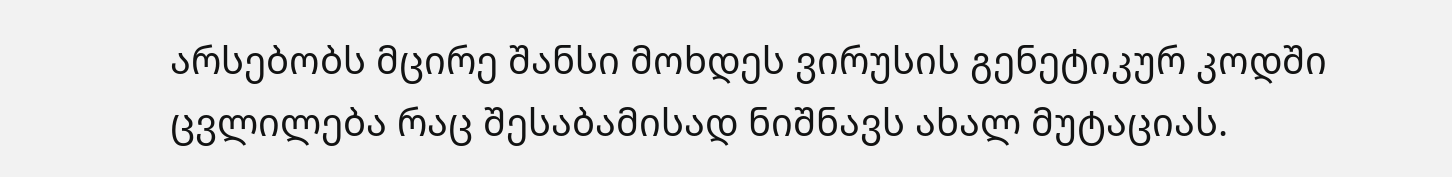არსებობს მცირე შანსი მოხდეს ვირუსის გენეტიკურ კოდში ცვლილება რაც შესაბამისად ნიშნავს ახალ მუტაციას.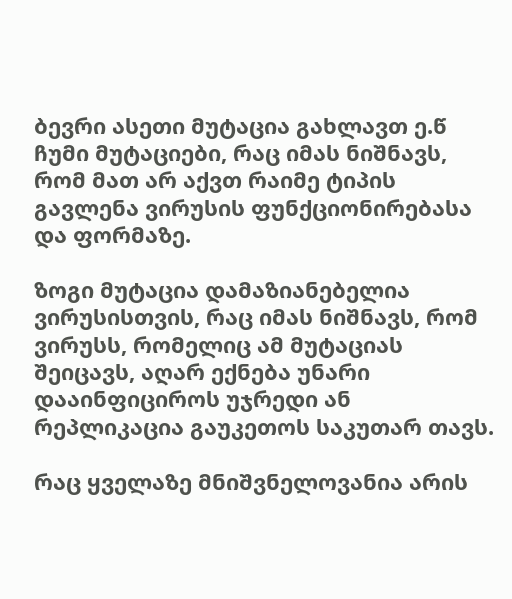ბევრი ასეთი მუტაცია გახლავთ ე.წ ჩუმი მუტაციები, რაც იმას ნიშნავს, რომ მათ არ აქვთ რაიმე ტიპის გავლენა ვირუსის ფუნქციონირებასა და ფორმაზე.

ზოგი მუტაცია დამაზიანებელია ვირუსისთვის, რაც იმას ნიშნავს, რომ ვირუსს, რომელიც ამ მუტაციას შეიცავს, აღარ ექნება უნარი დააინფიციროს უჯრედი ან რეპლიკაცია გაუკეთოს საკუთარ თავს.

რაც ყველაზე მნიშვნელოვანია არის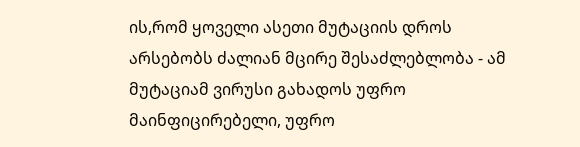ის,რომ ყოველი ასეთი მუტაციის დროს არსებობს ძალიან მცირე შესაძლებლობა - ამ მუტაციამ ვირუსი გახადოს უფრო მაინფიცირებელი, უფრო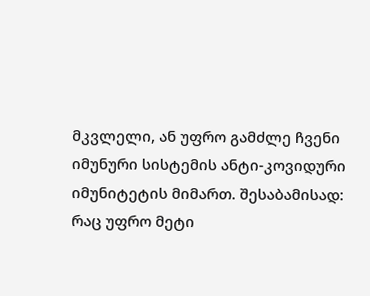მკვლელი, ან უფრო გამძლე ჩვენი იმუნური სისტემის ანტი-კოვიდური იმუნიტეტის მიმართ. შესაბამისად: რაც უფრო მეტი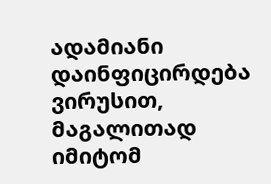ადამიანი დაინფიცირდება ვირუსით, მაგალითად იმიტომ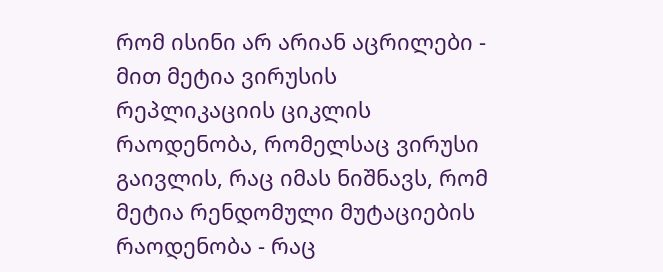რომ ისინი არ არიან აცრილები - მით მეტია ვირუსის რეპლიკაციის ციკლის რაოდენობა, რომელსაც ვირუსი გაივლის, რაც იმას ნიშნავს, რომ მეტია რენდომული მუტაციების რაოდენობა - რაც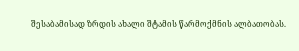შესაბამისად ზრდის ახალი შტამის წარმოქმნის ალბათობას.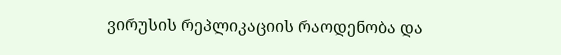ვირუსის რეპლიკაციის რაოდენობა და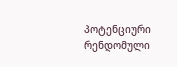პოტენციური რენდომული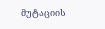მუტაციის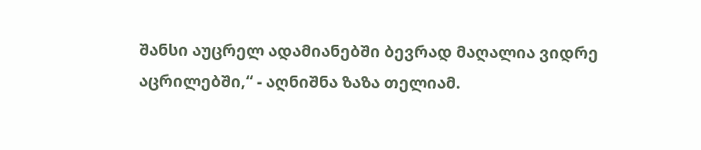შანსი აუცრელ ადამიანებში ბევრად მაღალია ვიდრე აცრილებში,“ - აღნიშნა ზაზა თელიამ.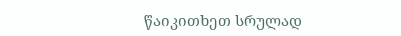წაიკითხეთ სრულად